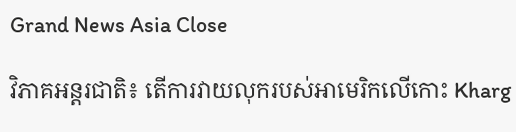Grand News Asia Close

វិភាគអន្តរជាតិ៖ តើការវាយលុករបស់អាមេរិកលើកោះ Kharg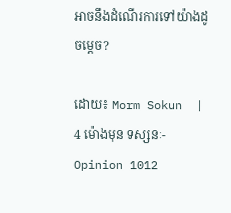អាចនឹងដំណើរការទៅយ៉ាងដូចម្ដេច?

ដោយ៖ Morm Sokun  | 4 ម៉ោងមុន ទស្សនៈ-Opinion 1012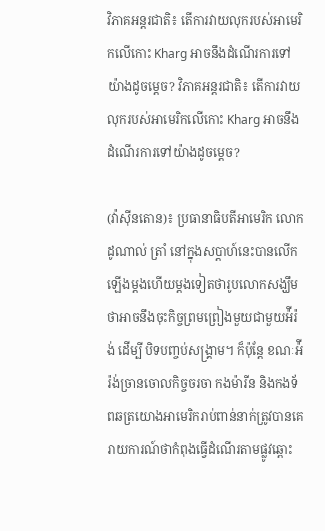វិភាគអន្តរជាតិ៖ តើការវាយលុករបស់អាមេរិកលើកោះ Kharg អាចនឹងដំណើរការទៅយ៉ាងដូចម្ដេច? វិភាគអន្តរជាតិ៖ តើការវាយលុករបស់អាមេរិកលើកោះ Kharg អាចនឹងដំណើរការទៅយ៉ាងដូចម្ដេច?

(វ៉ាស៊ីនតោន)៖ ប្រធានាធិបតីអាមេរិក លោក ដូណាល់ ត្រាំ នៅក្នុងសប្ដាហ៍នេះបានលើកឡើងម្ដងហើយម្ដងទៀតថារូបលោកសង្ឃឹមថាអាចនឹងចុះកិច្ចព្រមព្រៀងមួយជាមួយអ៉ីរ៉ង់ ដើម្បី បិទបញ្ចប់សង្រ្គាម។ ក៏ប៉ុន្តែ ខណៈអ៉ីរ៉ង់ច្រានចោលកិច្ចចរចា កងម៉ារីន និងកងទ័ពឆត្រយោងអាមេរិករាប់ពាន់នាក់ត្រូវបានគេរាយការណ៍ថាកំពុងធ្វើដំណើរតាមផ្លូវឆ្ពោះ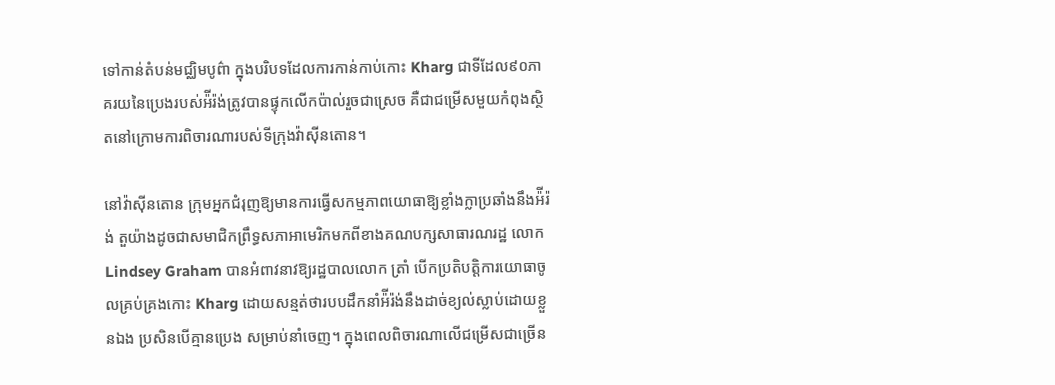ទៅកាន់តំបន់មជ្ឈិមបូព៌ា ក្នុងបរិបទដែលការកាន់កាប់កោះ Kharg ជាទីដែល៩០ភាគរយនៃប្រេងរបស់អ៉ីរ៉ង់ត្រូវបានផ្ទុកលើកប៉ាល់រួចជាស្រេច គឺជាជម្រើសមួយកំពុងស្ថិតនៅក្រោមការពិចារណារបស់ទីក្រុងវ៉ាស៊ីនតោន។

នៅវ៉ាស៊ីនតោន ក្រុមអ្នកជំរុញឱ្យមានការធ្វើសកម្មភាពយោធាឱ្យខ្លាំងក្លាប្រឆាំងនឹងអ៉ីរ៉ង់ តួយ៉ាងដូចជាសមាជិកព្រឹទ្ធសភាអាមេរិកមកពីខាងគណបក្សសាធារណរដ្ឋ លោក Lindsey Graham បានអំពាវនាវឱ្យរដ្ឋបាលលោក ត្រាំ បើកប្រតិបត្តិការយោធាចូលគ្រប់គ្រងកោះ Kharg ដោយសន្មត់ថារបបដឹកនាំអ៉ីរ៉ង់នឹងដាច់ខ្យល់ស្លាប់ដោយខ្លួនឯង ប្រសិនបើគ្មានប្រេង សម្រាប់នាំចេញ។ ក្នុងពេលពិចារណាលើជម្រើសជាច្រើន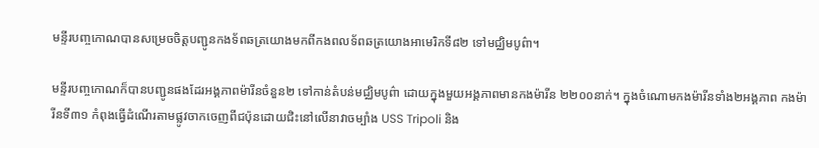មន្ទីរបញ្ចកោណបានសម្រេចចិត្តបញ្ជូនកងទ័ពឆត្រយោងមកពីកងពលទ័ពឆត្រយោងអាមេរិកទី៨២ ទៅមជ្ឈិមបូព៌ា។

មន្ទីរបញ្ចកោណក៏បានបញ្ជូនផងដែរអង្គភាពម៉ារីនចំនួន២ ទៅកាន់តំបន់មជ្ឈិមបូព៌ា ដោយក្នុងមួយអង្គភាពមានកងម៉ារីន ២២០០នាក់។ ក្នុងចំណោមកងម៉ារីនទាំង២អង្គភាព កងម៉ារីនទី៣១ កំពុងធ្វើដំណើរតាមផ្លូវចាកចេញពីជប៉ុនដោយជិះនៅលើនាវាចម្បាំង USS Tripoli និង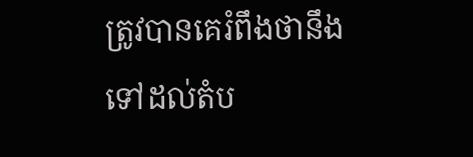ត្រូវបានគេរំពឹងថានឹងទៅដល់តំប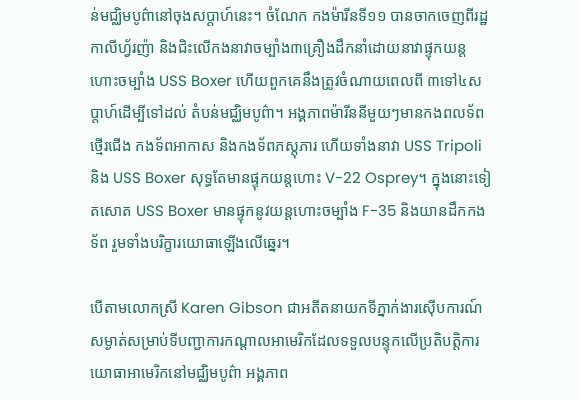ន់មជ្ឈិមបូព៌ានៅចុងសប្ដាហ៍នេះ។ ចំណែក កងម៉ារីនទី១១ បានចាកចេញពីរដ្ឋកាលីហ្វ័រញ៉ា និងជិះលើកងនាវាចម្បាំង៣គ្រឿងដឹកនាំដោយនាវាផ្ទុកយន្ដហោះចម្បាំង USS Boxer ហើយពួកគេនឹងត្រូវចំណាយពេលពី ៣ទៅ៤សប្ដាហ៍ដើម្បីទៅដល់ តំបន់មជ្ឈិមបូព៌ា។ អង្គភាពម៉ារីននីមួយៗមានកងពលទ័ពថ្មើរជើង កងទ័ពអាកាស និងកងទ័ពភស្តុភារ ហើយទាំងនាវា USS Tripoli និង USS Boxer សុទ្ធតែមានផ្ទុកយន្ដហោះ V-22 Osprey។ ក្នុងនោះទៀតសោត USS Boxer មានផ្ទុកនូវយន្ដហោះចម្បាំង F-35 និងយានដឹកកងទ័ព រួមទាំងបរិក្ខារយោធាឡើងលើឆ្នេរ។

បើតាមលោកស្រី Karen Gibson ជាអតីតនាយកទីភ្នាក់ងារស៊ើបការណ៍សម្ងាត់សម្រាប់ទីបញ្ជាការកណ្ដាលអាមេរិកដែលទទួលបន្ទុកលើប្រតិបត្តិការយោធាអាមេរិកនៅមជ្ឈិមបូព៌ា អង្គភាព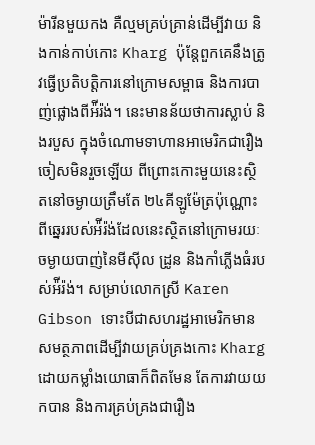ម៉ារីនមួយកង គឺល្មមគ្រប់គ្រាន់ដើម្បីវាយ និងកាន់កាប់កោះ Kharg ប៉ុន្តែពួកគេនឹងត្រូវធ្វើប្រតិបត្តិការនៅក្រោមសម្ពាធ និងការបាញ់ផ្លោងពីអ៉ីរ៉ង់។ នេះមានន័យថាការស្លាប់ និងរបួស ក្នុងចំណោមទាហានអាមេរិកជារឿងចៀសមិនរួចឡើយ ពីព្រោះកោះមួយនេះស្ថិតនៅចម្ងាយត្រឹមតែ ២៤គីឡូម៉ែត្រប៉ុណ្ណោះពីឆ្នេររបស់អ៉ីរ៉ង់ដែលនេះស្ថិតនៅក្រោមរយៈចម្ងាយបាញ់នៃមីស៊ីល ដ្រូន និងកាំភ្លើងធំរបស់អ៉ីរ៉ង់។ សម្រាប់លោកស្រី Karen Gibson ទោះបីជាសហរដ្ឋអាមេរិកមានសមត្ថភាពដើម្បីវាយគ្រប់គ្រងកោះ Kharg ដោយកម្លាំងយោធាក៏ពិតមែន តែការវាយយកបាន និងការគ្រប់គ្រងជារឿង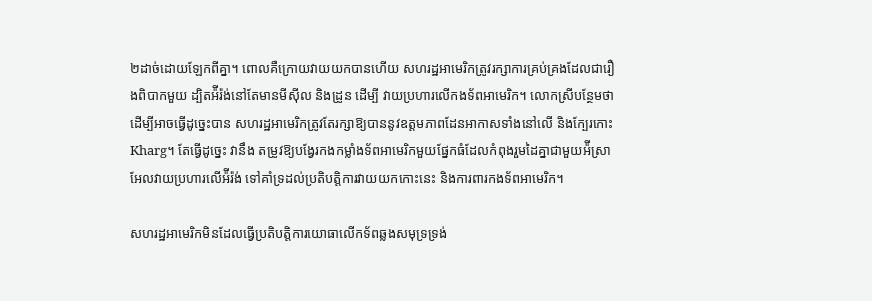២ដាច់ដោយឡែកពីគ្នា។ ពោលគឺក្រោយវាយយកបានហើយ សហរដ្ឋអាមេរិកត្រូវរក្សាការគ្រប់គ្រងដែលជារឿងពិបាកមួយ ដ្បិតអ៉ីរ៉ង់នៅតែមានមីស៊ីល និងដ្រូន ដើម្បី វាយប្រហារលើកងទ័ពអាមេរិក។ លោកស្រីបន្ថែមថាដើម្បីអាចធ្វើដូច្នេះបាន សហរដ្ឋអាមេរិកត្រូវតែរក្សាឱ្យបាននូវឧត្តមភាពដែនអាកាសទាំងនៅលើ និងក្បែរកោះ Kharg។ តែធ្វើដូច្នេះ វានឹង តម្រូវឱ្យបង្វែរកងកម្លាំងទ័ពអាមេរិកមួយផ្នែកធំដែលកំពុងរួមដៃគ្នាជាមួយអ៉ីស្រាអែលវាយប្រហារលើអ៉ីរ៉ង់ ទៅគាំទ្រដល់ប្រតិបត្តិការវាយយកកោះនេះ និងការពារកងទ័ពអាមេរិក។

សហរដ្ឋអាមេរិកមិនដែលធ្វើប្រតិបត្តិការយោធាលើកទ័ពឆ្លងសមុទ្រទ្រង់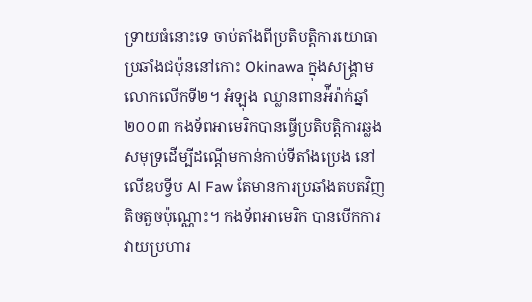ទ្រាយធំនោះទេ ចាប់តាំងពីប្រតិបត្តិការយោធាប្រឆាំងជប៉ុននៅកោះ Okinawa ក្នុងសង្រ្គាមលោកលើកទី២។ អំឡុង ឈ្លានពានអ៉ីរ៉ាក់ឆ្នាំ២០០៣ កងទ័ពអាមេរិកបានធ្វើប្រតិបត្តិការឆ្លងសមុទ្រដើម្បីដណ្ដើមកាន់កាប់ទីតាំងប្រេង នៅលើឧបទ្វីប Al Faw តែមានការប្រឆាំងតបតវិញតិចតួចប៉ុណ្ណោះ។ កងទ័ពអាមេរិក បានបើកការវាយប្រហារ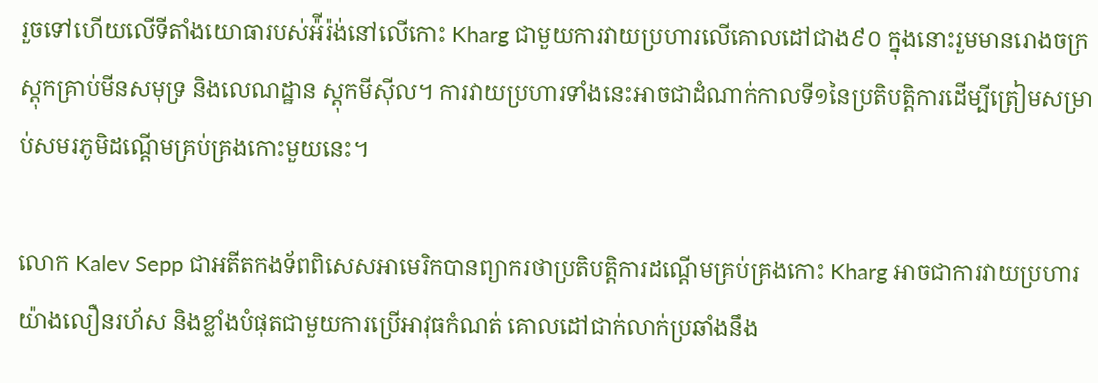រួចទៅហើយលើទីតាំងយោធារបស់អ៉ីរ៉ង់នៅលើកោះ Kharg ជាមួយការវាយប្រហារលើគោលដៅជាង៩០ ក្នុងនោះរួមមានរោងចក្រស្ដុកគ្រាប់មីនសមុទ្រ និងលេណដ្ឋាន ស្ដុកមីស៊ីល។ ការវាយប្រហារទាំងនេះអាចជាដំណាក់កាលទី១នៃប្រតិបត្តិការដើម្បីត្រៀមសម្រាប់សមរភូមិដណ្ដើមគ្រប់គ្រងកោះមួយនេះ។

លោក Kalev Sepp ជាអតីតកងទ័ពពិសេសអាមេរិកបានព្យាករថាប្រតិបត្តិការដណ្ដើមគ្រប់គ្រងកោះ Kharg អាចជាការវាយប្រហារយ៉ាងលឿនរហ័ស និងខ្លាំងបំផុតជាមួយការប្រើអាវុធកំណត់ គោលដៅជាក់លាក់ប្រឆាំងនឹង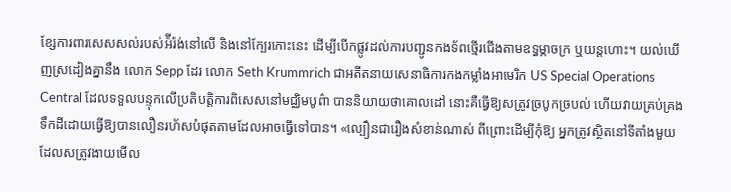ខែ្សការពារសេសសល់របស់អ៉ីរ៉ង់នៅលើ និងនៅក្បែរកោះនេះ ដើម្បីបើកផ្លូវដល់ការបញ្ជូនកងទ័ពថ្មើរជើងតាមឧទ្ធម្ភាចក្រ ឬយន្ដហោះ។ យល់ឃើញស្រដៀងគ្នានឹង លោក Sepp ដែរ លោក Seth Krummrich ជាអតីតនាយសេនាធិការកងកម្លាំងអាមេរិក US Special Operations Central ដែលទទួលបន្ទុកលើប្រតិបត្តិការពិសេសនៅមជ្ឈិមបូព៌ា បាននិយាយថាគោលដៅ នោះគឺធ្វើឱ្យសត្រូវច្របូកច្របល់ ហើយវាយគ្រប់គ្រងទឹកដីដោយធ្វើឱ្យបានលឿនរហ័សបំផុតតាមដែលអាចធ្វើទៅបាន។ «ល្បឿនជារឿងសំខាន់ណាស់ ពីព្រោះដើម្បីកុំឱ្យ អ្នកត្រូវស្ថិតនៅទីតាំងមួយដែលសត្រូវងាយមើល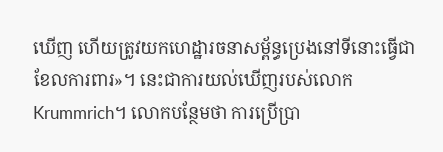ឃើញ ហើយត្រូវយកហេដ្ឋារចនាសម្ព័ន្ធប្រេងនៅទីនោះធ្វើជាខែលការពារ»។ នេះជាការយល់ឃើញរបស់លោក Krummrich។ លោកបន្ថែមថា ការប្រើប្រា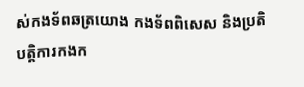ស់កងទ័ពឆត្រយោង កងទ័ពពិសេស និងប្រតិបត្តិការកងក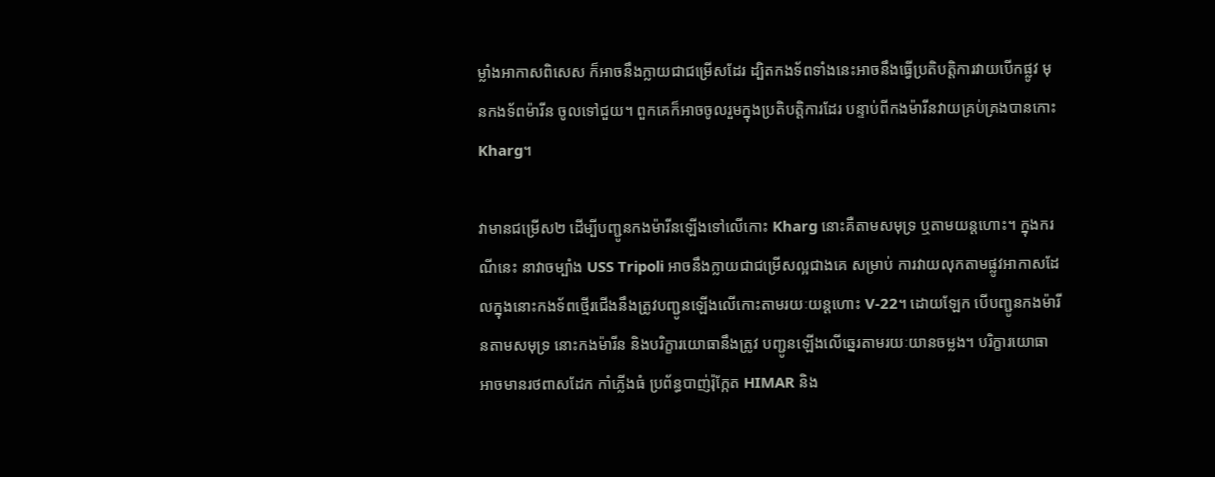ម្លាំងអាកាសពិសេស ក៏អាចនឹងក្លាយជាជម្រើសដែរ ដ្បិតកងទ័ពទាំងនេះអាចនឹងធ្វើប្រតិបត្តិការវាយបើកផ្លូវ មុនកងទ័ពម៉ារីន ចូលទៅជួយ។ ពួកគេក៏អាចចូលរួមក្នុងប្រតិបត្តិការដែរ បន្ទាប់ពីកងម៉ារីនវាយគ្រប់គ្រងបានកោះ Kharg។

វាមានជម្រើស២ ដើម្បីបញ្ជូនកងម៉ារីនឡើងទៅលើកោះ Kharg នោះគឺតាមសមុទ្រ ឬតាមយន្ដហោះ។ ក្នុងករណីនេះ នាវាចម្បាំង USS Tripoli អាចនឹងក្លាយជាជម្រើសល្អជាងគេ សម្រាប់ ការវាយលុកតាមផ្លូវអាកាសដែលក្នុងនោះកងទ័ពថ្មើរជើងនឹងត្រូវបញ្ជូនឡើងលើកោះតាមរយៈយន្ដហោះ V-22។ ដោយឡែក បើបញ្ជូនកងម៉ារីនតាមសមុទ្រ នោះកងម៉ារីន និងបរិក្ខារយោធានឹងត្រូវ បញ្ជូនឡើងលើឆ្នេរតាមរយៈយានចម្លង។ បរិក្ខារយោធាអាចមានរថពាសដែក កាំភ្លើងធំ ប្រព័ន្ធបាញ់រ៉ុក្កែត HIMAR និង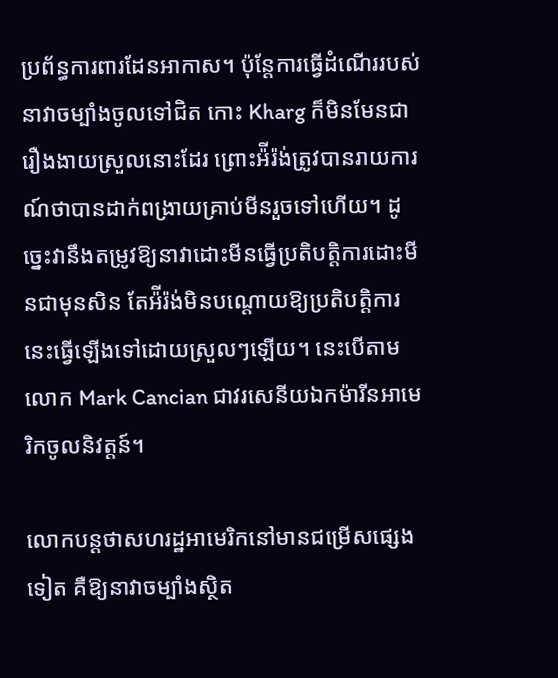ប្រព័ន្ធការពារដែនអាកាស។ ប៉ុន្តែការធ្វើដំណើររបស់នាវាចម្បាំងចូលទៅជិត កោះ Kharg ក៏មិនមែនជារឿងងាយស្រួលនោះដែរ ព្រោះអ៉ីរ៉ង់ត្រូវបានរាយការណ៍ថាបានដាក់ពង្រាយគ្រាប់មីនរួចទៅហើយ។ ដូច្នេះវានឹងតម្រូវឱ្យនាវាដោះមីនធ្វើប្រតិបត្តិការដោះមីនជាមុនសិន តែអ៉ីរ៉ង់មិនបណ្ដោយឱ្យប្រតិបត្តិការនេះធ្វើឡើងទៅដោយស្រួលៗឡើយ។ នេះបើតាមលោក Mark Cancian ជាវរសេនីយឯកម៉ារីនអាមេរិកចូលនិវត្តន៍។

លោកបន្តថាសហរដ្ឋអាមេរិកនៅមានជម្រើសផ្សេងទៀត គឺឱ្យនាវាចម្បាំងស្ថិត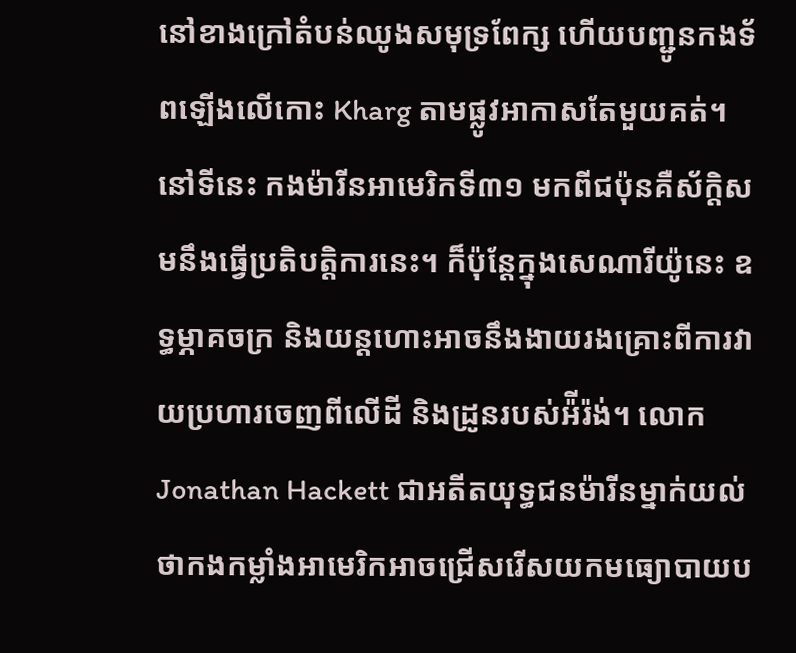នៅខាងក្រៅតំបន់ឈូងសមុទ្រពែក្ស ហើយបញ្ជូនកងទ័ពឡើងលើកោះ Kharg តាមផ្លូវអាកាសតែមួយគត់។ នៅទីនេះ កងម៉ារីនអាមេរិកទី៣១ មកពីជប៉ុនគឺស័ក្តិសមនឹងធ្វើប្រតិបត្តិការនេះ។ ក៏ប៉ុន្តែក្នុងសេណារីយ៉ូនេះ ឧទ្ធម្ភាគចក្រ និងយន្ដហោះអាចនឹងងាយរងគ្រោះពីការវាយប្រហារចេញពីលើដី និងដ្រូនរបស់អ៉ីរ៉ង់។ លោក Jonathan Hackett ជាអតីតយុទ្ធជនម៉ារីនម្នាក់យល់ថាកងកម្លាំងអាមេរិកអាចជ្រើសរើសយកមធ្យោបាយប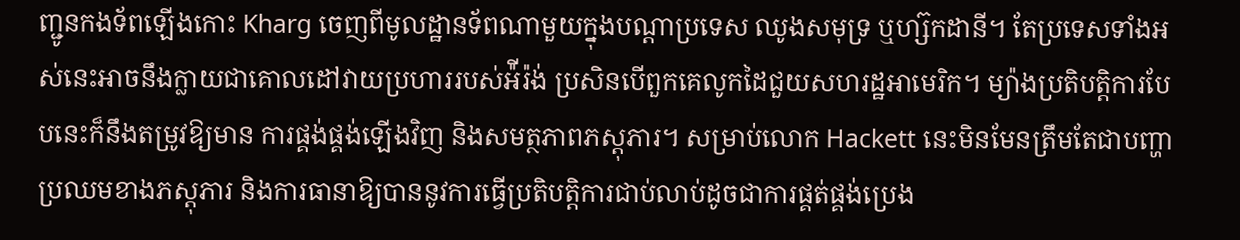ញ្ជូនកងទ័ពឡើងកោះ Kharg ចេញពីមូលដ្ឋានទ័ពណាមួយក្នុងបណ្ដាប្រទេស ឈូងសមុទ្រ ឬហ្ស៊កដានី។ តែប្រទេសទាំងអស់នេះអាចនឹងក្លាយជាគោលដៅវាយប្រហាររបស់អ៉ីរ៉ង់ ប្រសិនបើពួកគេលូកដៃជួយសហរដ្ឋអាមេរិក។ ម្យ៉ាងប្រតិបត្តិការបែបនេះក៏នឹងតម្រូវឱ្យមាន ការផ្គង់ផ្គង់ឡើងវិញ និងសមត្ថភាពភស្តុភារ។ សម្រាប់លោក Hackett នេះមិនមែនត្រឹមតែជាបញ្ហាប្រឈមខាងភស្តុភារ និងការធានាឱ្យបាននូវការធ្វើប្រតិបត្តិការជាប់លាប់ដូចជាការផ្គត់ផ្គង់ប្រេង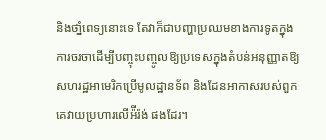និងថាំ្នពេទ្យនោះទេ តែវាក៏ជាបញ្ហាប្រឈមខាងការទូតក្នុងការចរចាដើម្បីបញ្ចុះបញ្ចូលឱ្យប្រទេសក្នុងតំបន់អនុញ្ញាតឱ្យសហរដ្ឋអាមេរិកប្រើមូលដ្ឋានទ័ព និងដែនអាកាសរបស់ពួកគេវាយប្រហារលើអ៉ីរ៉ង់ ផងដែរ។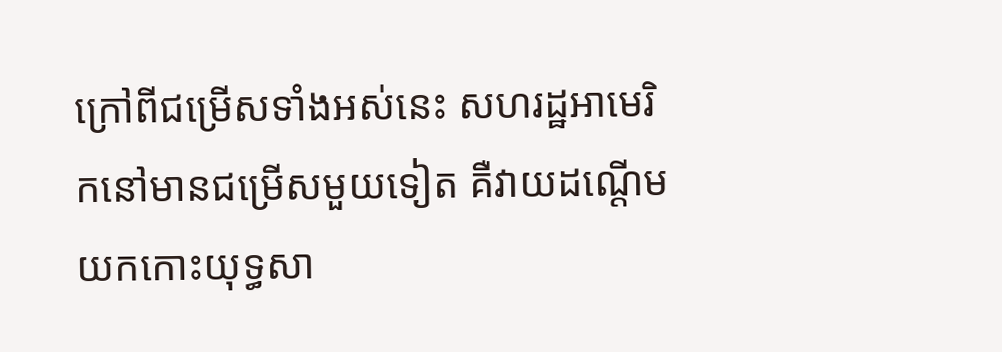ក្រៅពីជម្រើសទាំងអស់នេះ សហរដ្ឋអាមេរិកនៅមានជម្រើសមួយទៀត គឺវាយដណ្ដើមយកកោះយុទ្ធសា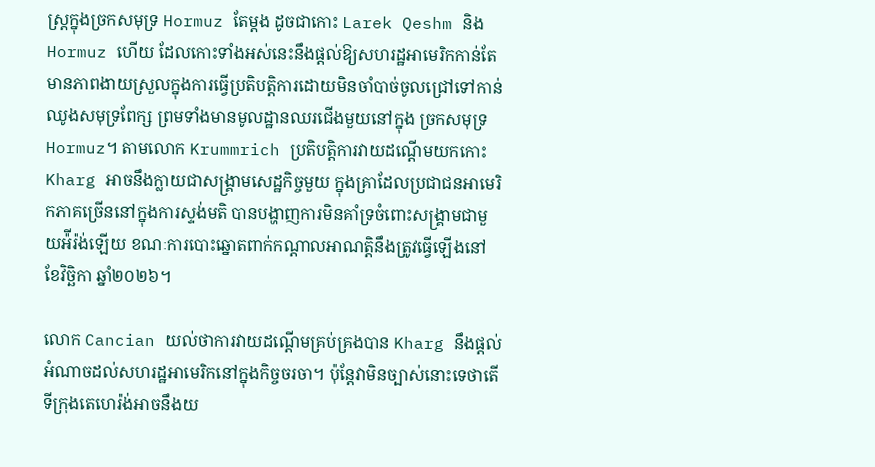ស្ត្រក្នុងច្រកសមុទ្រ Hormuz តែម្ដង ដូចជាកោះ Larek Qeshm និង Hormuz ហើយ ដែលកោះទាំងអស់នេះនឹងផ្ដល់ឱ្យសហរដ្ឋអាមេរិកកាន់តែមានភាពងាយស្រួលក្នុងការធ្វើប្រតិបត្តិការដោយមិនចាំបាច់ចូលជ្រៅទៅកាន់ឈូងសមុទ្រពែក្ស ព្រមទាំងមានមូលដ្ឋានឈរជើងមួយនៅក្នុង ច្រកសមុទ្រ Hormuz។ តាមលោក Krummrich ប្រតិបត្តិការវាយដណ្ដើមយកកោះ Kharg អាចនឹងក្លាយជាសង្រ្គាមសេដ្ឋកិច្ចមួយ ក្នុងគ្រាដែលប្រជាជនអាមេរិកភាគច្រើននៅក្នុងការស្ទង់មតិ បានបង្ហាញការមិនគាំទ្រចំពោះសង្រ្គាមជាមួយអ៉ីរ៉ង់ឡើយ ខណៈការបោះឆ្នោតពាក់កណ្ដាលអាណត្តិនឹងត្រូវធ្វើឡើងនៅខែវិច្ឆិកា ឆ្នាំ២០២៦។

លោក Cancian យល់ថាការវាយដណ្ដើមគ្រប់គ្រងបាន Kharg នឹងផ្ដល់អំណាចដល់សហរដ្ឋអាមេរិកនៅក្នុងកិច្ចចរចា។ ប៉ុន្តែវាមិនច្បាស់នោះទេថាតើទីក្រុងតេហេរ៉ង់អាចនឹងយ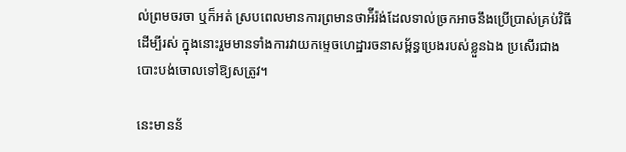ល់ព្រមចរចា ឬក៏អត់ ស្របពេលមានការព្រមានថាអ៉ីរ៉ង់ដែលទាល់ច្រកអាចនឹងប្រើប្រាស់គ្រប់វិធីដើម្បីរស់ ក្នុងនោះរួមមានទាំងការវាយកម្ទេចហេដ្ឋារចនាសម្ព័ន្ធប្រេងរបស់ខ្លួនឯង ប្រសើរជាងបោះបង់ចោលទៅឱ្យសត្រូវ។

នេះមានន័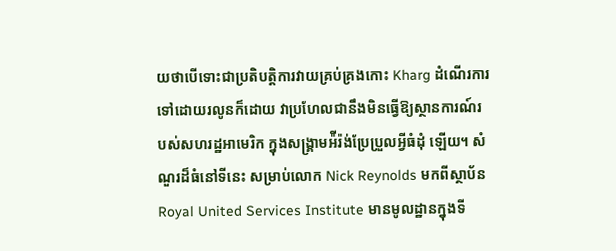យថាបើទោះជាប្រតិបត្តិការវាយគ្រប់គ្រងកោះ Kharg ដំណើរការទៅដោយរលូនក៏ដោយ វាប្រហែលជានឹងមិនធ្វើឱ្យស្ថានការណ៍របស់សហរដ្ឋអាមេរិក ក្នុងសង្រ្គាមអ៉ីរ៉ង់ប្រែប្រួលអ្វីធំដុំ ឡើយ។ សំណួរដ៏ធំនៅទីនេះ សម្រាប់លោក Nick Reynolds មកពីស្ថាប័ន Royal United Services Institute មានមូលដ្ឋានក្នុងទី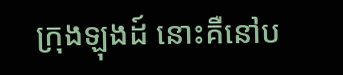ក្រុងឡុងដ៍ នោះគឺនៅប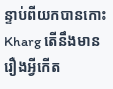ន្ទាប់ពីយកបានកោះ Kharg តើនឹងមានរឿងអ្វីកើត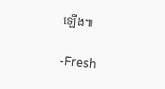ឡើង៕

-Fresh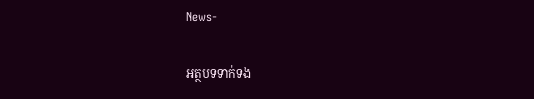News-

អត្ថបទទាក់ទង